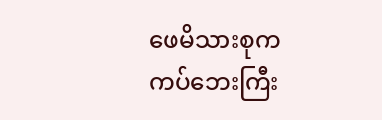ဖေမိသားစုက ကပ်ဘေးကြီး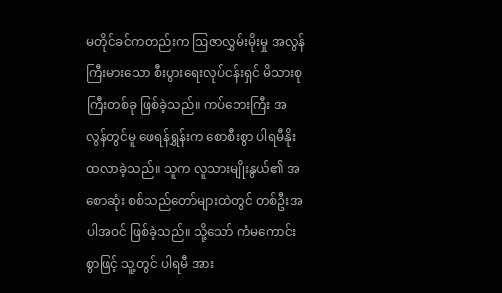မတိုင်ခင်ကတည်းက ဩဇာလွှမ်းမိုးမှု အလွန်ကြီးမားသော စီးပွားရေးလုပ်ငန်းရှင် မိသားစုကြီးတစ်ခု ဖြစ်ခဲ့သည်။ ကပ်ဘေးကြီး အလွန်တွင်မူ ဖေရန်ရွှန်းက စောစီးစွာ ပါရမီနိုးထလာခဲ့သည်။ သူက လူသားမျိုးနွယ်၏ အစောဆုံး စစ်သည်တော်များထဲတွင် တစ်ဦးအပါအဝင် ဖြစ်ခဲ့သည်။ သို့သော် ကံမကောင်းစွာဖြင့် သူ့တွင် ပါရမီ အား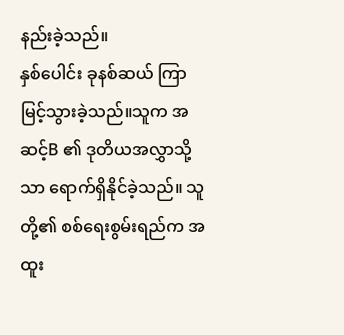နည်းခဲ့သည်။
နှစ်ပေါင်း ခုနစ်ဆယ် ကြာမြင့်သွားခဲ့သည်။သူက အဆင့်B ၏ ဒုတိယအလွှာသို့သာ ရောက်ရှိနိုင်ခဲ့သည်။ သူတို့၏ စစ်ရေးစွမ်းရည်က အထူး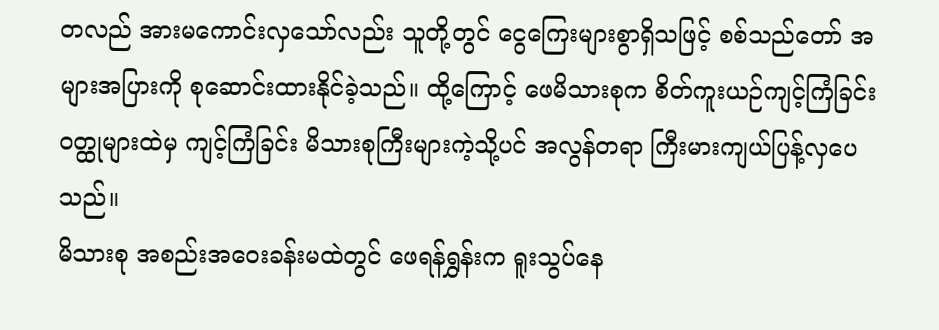တလည် အားမကောင်းလှသော်လည်း သူတို့တွင် ငွေကြေးများစွာရှိသဖြင့် စစ်သည်တော် အများအပြားကို စုဆောင်းထားနိုင်ခဲ့သည်။ ထို့ကြောင့် ဖေမိသားစုက စိတ်ကူးယဉ်ကျင့်ကြံခြင်း ဝတ္ထုများထဲမှ ကျင့်ကြံခြင်း မိသားစုကြီးများကဲ့သို့ပင် အလွန်တရာ ကြီးမားကျယ်ပြန့်လှပေသည်။
မိသားစု အစည်းအဝေးခန်းမထဲတွင် ဖေရန်ရွှန်းက ရူးသွပ်နေ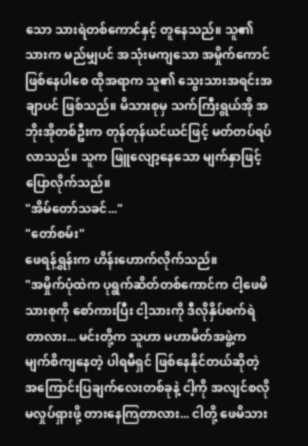သော သားရဲတစ်ကောင်နှင့် တူနေသည်။ သူ၏သားက မည်မျှပင် အသုံးမကျသော အမှိုက်ကောင်ဖြစ်နေပါစေ ထိုအရာက သူ၏ သွေးသားအရင်းအချာပင် ဖြစ်သည်။ မိသားစုမှ သက်ကြီးရွယ်အို အဘိုးအိုတစ်ဦးက တုန်တုန်ယင်ယင်ဖြင့် မတ်တပ်ရပ်လာသည်။ သူက ဖြူလျော့နေသော မျက်နှာဖြင့် ပြောလိုက်သည်။
"အိမ်တော်သခင်..."
"တော်စမ်း"
ဖေရန်ရွှန်းက ဟိန်းဟောက်လိုက်သည်။
"အမှိုက်ပုံထဲက ပုရွက်ဆိတ်တစ်ကောင်က ငါ့ဖေမိသားစုကို စော်ကားပြီး ငါ့သားကို ဒီလိုနှိပ်စက်ရဲတာလား... မင်းတို့က သူဟာ မဟာမိတ်အဖွဲ့က မျက်စိကျနေတဲ့ ပါရမီရှင် ဖြစ်နေနိုင်တယ်ဆိုတဲ့ အကြောင်းပြချက်လေးတစ်ခုနဲ့ ငါ့ကို အလျင်စလို မလှုပ်ရှားဖို့ တားနေကြတာလား... ငါတို့ ဖေမိသား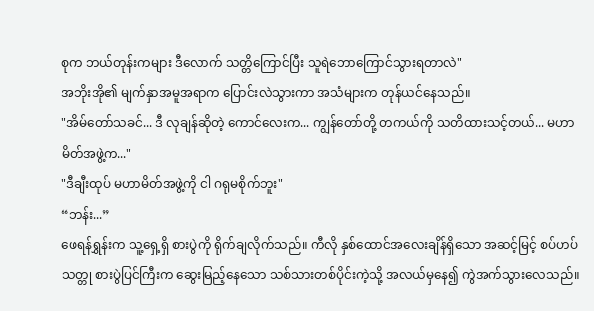စုက ဘယ်တုန်းကများ ဒီလောက် သတ္တိကြောင်ပြီး သူရဲဘောကြောင်သွားရတာလဲ"
အဘိုးအို၏ မျက်နှာအမူအရာက ပြောင်းလဲသွားကာ အသံများက တုန်ယင်နေသည်။
"အိမ်တော်သခင်... ဒီ လုချန်ဆိုတဲ့ ကောင်လေးက... ကျွန်တော်တို့ တကယ်ကို သတိထားသင့်တယ်... မဟာမိတ်အဖွဲ့က..."
"ဒီချီးထုပ် မဟာမိတ်အဖွဲ့ကို ငါ ဂရုမစိုက်ဘူး"
“ဘန်း...”
ဖေရန်ရွှန်းက သူ့ရှေ့ရှိ စားပွဲကို ရိုက်ချလိုက်သည်။ ကီလို နှစ်ထောင်အလေးချိန်ရှိသော အဆင့်မြင့် စပ်ဟပ်သတ္တု စားပွဲပြင်ကြီးက ဆွေးမြည့်နေသော သစ်သားတစ်ပိုင်းကဲ့သို့ အလယ်မှနေ၍ ကွဲအက်သွားလေသည်။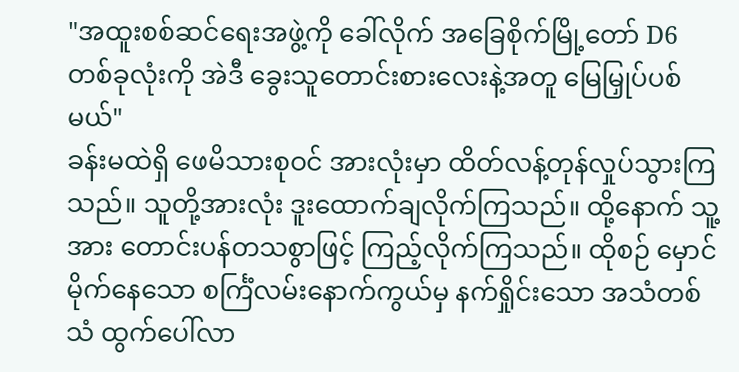"အထူးစစ်ဆင်ရေးအဖွဲ့ကို ခေါ်လိုက် အခြေစိုက်မြို့တော် D6 တစ်ခုလုံးကို အဲဒီ ခွေးသူတောင်းစားလေးနဲ့အတူ မြေမြှုပ်ပစ်မယ်"
ခန်းမထဲရှိ ဖေမိသားစုဝင် အားလုံးမှာ ထိတ်လန့်တုန်လှုပ်သွားကြသည်။ သူတို့အားလုံး ဒူးထောက်ချလိုက်ကြသည်။ ထို့နောက် သူ့အား တောင်းပန်တသစွာဖြင့် ကြည့်လိုက်ကြသည်။ ထိုစဉ် မှောင်မိုက်နေသော စင်္ကြံလမ်းနောက်ကွယ်မှ နက်ရှိုင်းသော အသံတစ်သံ ထွက်ပေါ်လာ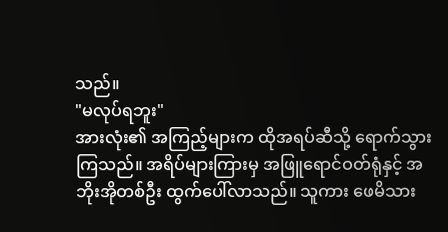သည်။
"မလုပ်ရဘူး"
အားလုံး၏ အကြည့်များက ထိုအရပ်ဆီသို့ ရောက်သွားကြသည်။ အရိပ်များကြားမှ အဖြူရောင်ဝတ်ရုံနှင့် အဘိုးအိုတစ်ဦး ထွက်ပေါ်လာသည်။ သူကား ဖေမိသား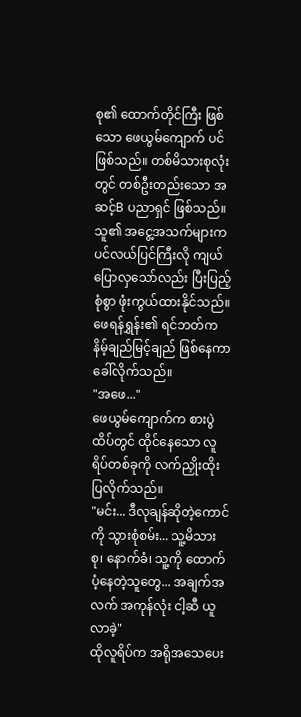စု၏ ထောက်တိုင်ကြီး ဖြစ်သော ဖေယွမ်ကျောက် ပင်ဖြစ်သည်။ တစ်မိသားစုလုံးတွင် တစ်ဦးတည်းသော အဆင့်B ပညာရှင် ဖြစ်သည်။ သူ၏ အငွေ့အသက်များက ပင်လယ်ပြင်ကြီးလို ကျယ်ပြောလှသော်လည်း ပြီးပြည့်စုံစွာ ဖုံးကွယ်ထားနိုင်သည်။ ဖေရန်ရွှန်း၏ ရင်ဘတ်က နိမ့်ချည်မြင့်ချည် ဖြစ်နေကာ ခေါ်လိုက်သည်။
"အဖေ..."
ဖေယွမ်ကျောက်က စားပွဲထိပ်တွင် ထိုင်နေသော လူရိပ်တစ်ခုကို လက်ညှိုးထိုးပြလိုက်သည်။
"မင်း... ဒီလုချန်ဆိုတဲ့ကောင်ကို သွားစုံစမ်း... သူ့မိသားစု၊ နောက်ခံ၊ သူ့ကို ထောက်ပံ့နေတဲ့သူတွေ... အချက်အလက် အကုန်လုံး ငါ့ဆီ ယူလာခဲ့"
ထိုလူရိပ်က အရိုအသေပေး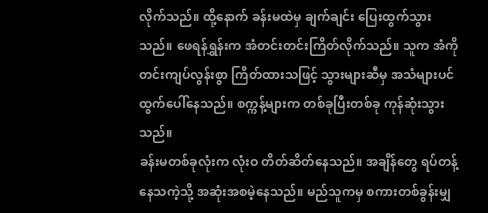လိုက်သည်။ ထို့နောက် ခန်းမထဲမှ ချက်ချင်း ပြေးထွက်သွားသည်။ ဖေရန်ရွှန်းက အံတင်းတင်းကြိတ်လိုက်သည်။ သူက အံကို တင်းကျပ်လွန်းစွာ ကြိတ်ထားသဖြင့် သွားများဆီမှ အသံများပင် ထွက်ပေါ်နေသည်။ စက္ကန့်များက တစ်ခုပြီးတစ်ခု ကုန်ဆုံးသွားသည်။
ခန်းမတစ်ခုလုံးက လုံးဝ တိတ်ဆိတ်နေသည်။ အချိန်တွေ ရပ်တန့်နေသကဲ့သို့ အဆုံးအစမဲ့နေသည်။ မည်သူကမှ စကားတစ်ခွန်းမျှ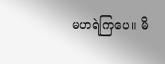မဟရဲကြပေ။ မိ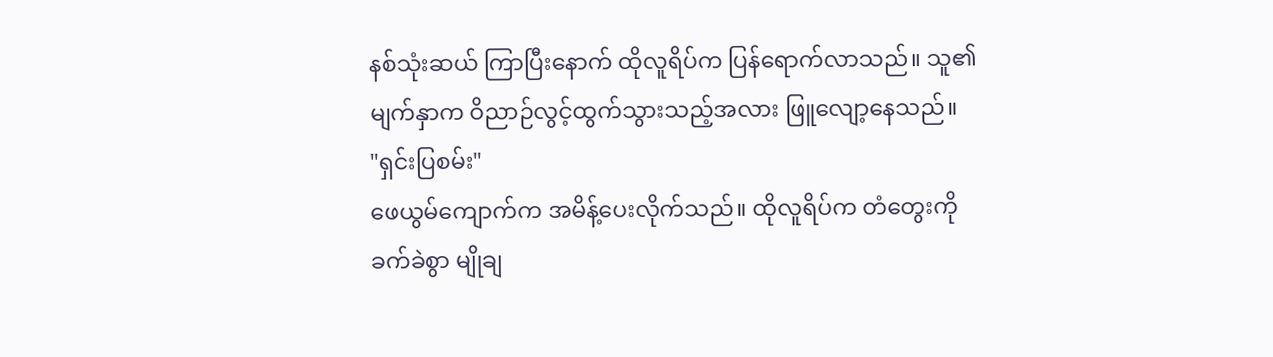နစ်သုံးဆယ် ကြာပြီးနောက် ထိုလူရိပ်က ပြန်ရောက်လာသည်။ သူ၏ မျက်နှာက ဝိညာဉ်လွင့်ထွက်သွားသည့်အလား ဖြူလျော့နေသည်။
"ရှင်းပြစမ်း"
ဖေယွမ်ကျောက်က အမိန့်ပေးလိုက်သည်။ ထိုလူရိပ်က တံတွေးကို ခက်ခဲစွာ မျိုချ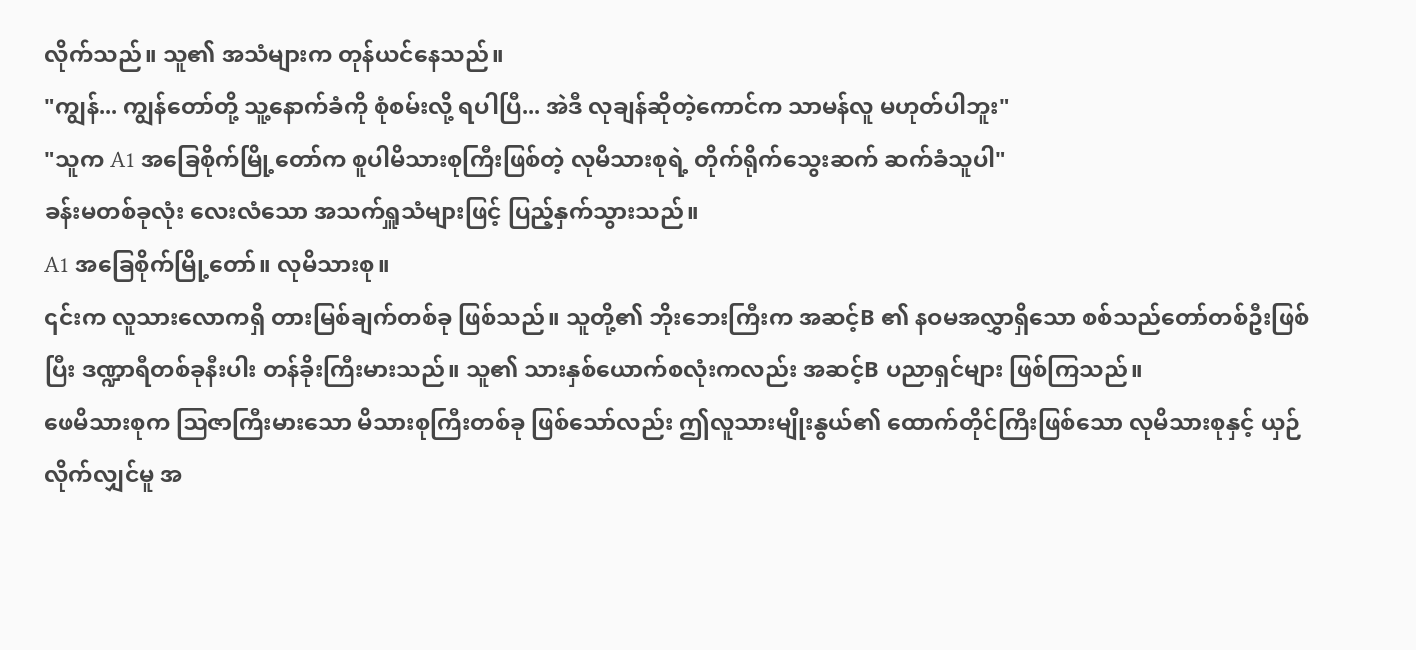လိုက်သည်။ သူ၏ အသံများက တုန်ယင်နေသည်။
"ကျွန်... ကျွန်တော်တို့ သူ့နောက်ခံကို စုံစမ်းလို့ ရပါပြီ... အဲဒီ လုချန်ဆိုတဲ့ကောင်က သာမန်လူ မဟုတ်ပါဘူး"
"သူက A1 အခြေစိုက်မြို့တော်က စူပါမိသားစုကြီးဖြစ်တဲ့ လုမိသားစုရဲ့ တိုက်ရိုက်သွေးဆက် ဆက်ခံသူပါ"
ခန်းမတစ်ခုလုံး လေးလံသော အသက်ရှူသံများဖြင့် ပြည့်နှက်သွားသည်။
A1 အခြေစိုက်မြို့တော်။ လုမိသားစု။
၎င်းက လူသားလောကရှိ တားမြစ်ချက်တစ်ခု ဖြစ်သည်။ သူတို့၏ ဘိုးဘေးကြီးက အဆင့်B ၏ နဝမအလွှာရှိသော စစ်သည်တော်တစ်ဦးဖြစ်ပြီး ဒဏ္ဍာရီတစ်ခုနီးပါး တန်ခိုးကြီးမားသည်။ သူ၏ သားနှစ်ယောက်စလုံးကလည်း အဆင့်B ပညာရှင်များ ဖြစ်ကြသည်။
ဖေမိသားစုက ဩဇာကြီးမားသော မိသားစုကြီးတစ်ခု ဖြစ်သော်လည်း ဤလူသားမျိုးနွယ်၏ ထောက်တိုင်ကြီးဖြစ်သော လုမိသားစုနှင့် ယှဉ်လိုက်လျှင်မူ အ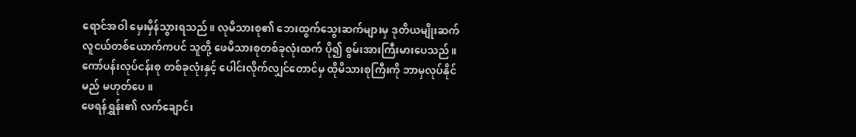ရောင်အဝါ မှေးမှိန်သွားရသည်။ လုမိသားစု၏ ဘေးထွက်သွေးဆက်များမှ ဒုတိယမျိုးဆက် လူငယ်တစ်ယောက်ကပင် သူတို့ ဖေမိသားစုတစ်ခုလုံးထက် ပို၍ စွမ်းအားကြီးမားပေသည်။ ကော်ပန်းလုပ်ငန်းစု တစ်ခုလုံးနှင့် ပေါင်းလိုက်လျှင်တောင်မှ ထိုမိသားစုကြီးကို ဘာမှလုပ်နိုင်မည် မဟုတ်ပေ။
ဖေရန်ရွှန်း၏ လက်ချောင်း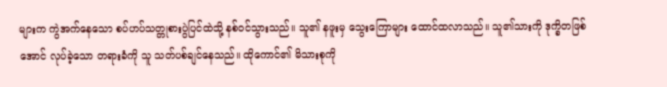များက ကွဲအက်နေသော စပ်ဟပ်သတ္တုစားပွဲပြင်ထဲသို့ နစ်ဝင်သွားသည်။ သူ၏ နဖူးမှ သွေးကြောများ ထောင်ထလာသည်။ သူ၏သားကို ဒုက္ခိတဖြစ်အောင် လုပ်ခဲ့သော တရားခံကို သူ သတ်ပစ်ချင်နေသည်။ ထိုကောင်၏ မိသားစုကို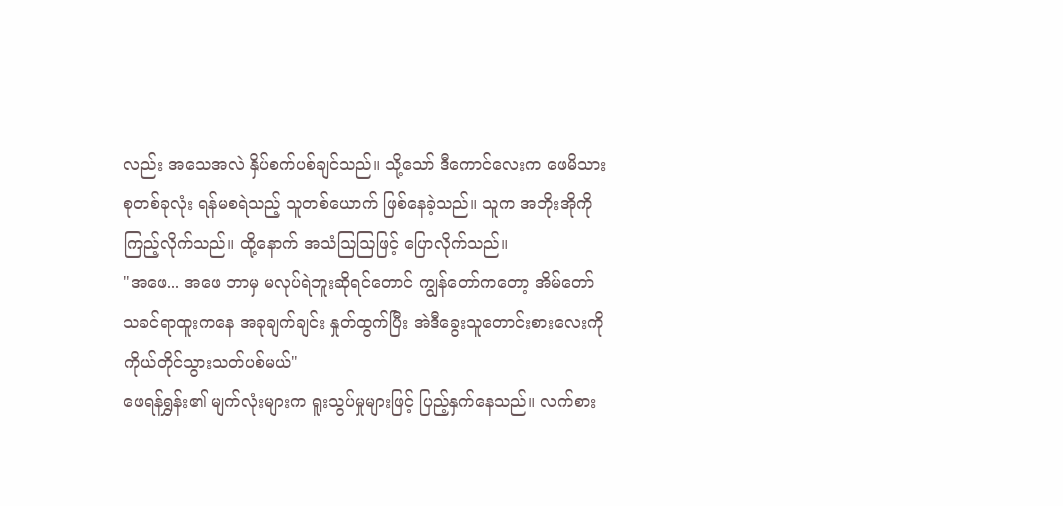လည်း အသေအလဲ နှိပ်စက်ပစ်ချင်သည်။ သို့သော် ဒီကောင်လေးက ဖေမိသားစုတစ်ခုလုံး ရန်မစရဲသည့် သူတစ်ယောက် ဖြစ်နေခဲ့သည်။ သူက အဘိုးအိုကို ကြည့်လိုက်သည်။ ထို့နောက် အသံဩဩဖြင့် ပြောလိုက်သည်။
"အဖေ... အဖေ ဘာမှ မလုပ်ရဲဘူးဆိုရင်တောင် ကျွန်တော်ကတော့ အိမ်တော်သခင်ရာထူးကနေ အခုချက်ချင်း နှုတ်ထွက်ပြီး အဲဒီခွေးသူတောင်းစားလေးကို ကိုယ်တိုင်သွားသတ်ပစ်မယ်"
ဖေရန်ရွှန်း၏ မျက်လုံးများက ရူးသွပ်မှုများဖြင့် ပြည့်နှက်နေသည်။ လက်စား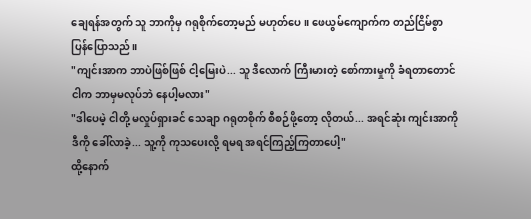ချေရန်အတွက် သူ ဘာကိုမှ ဂရုစိုက်တော့မည် မဟုတ်ပေ။ ဖေယွမ်ကျောက်က တည်ငြိမ်စွာ ပြန်ပြောသည်။
"ကျင်းအာက ဘာပဲဖြစ်ဖြစ် ငါ့မြေးပဲ... သူ ဒီလောက် ကြီးမားတဲ့ စော်ကားမှုကို ခံရတာတောင် ငါက ဘာမှမလုပ်ဘဲ နေပါ့မလား"
"ဒါပေမဲ့ ငါတို့ မလှုပ်ရှားခင် သေချာ ဂရုတစိုက် စီစဉ်ဖို့တော့ လိုတယ်... အရင်ဆုံး ကျင်းအာကို ဒီကို ခေါ်လာခဲ့... သူ့ကို ကုသပေးလို့ ရမရ အရင်ကြည့်ကြတာပေါ့"
ထို့နောက်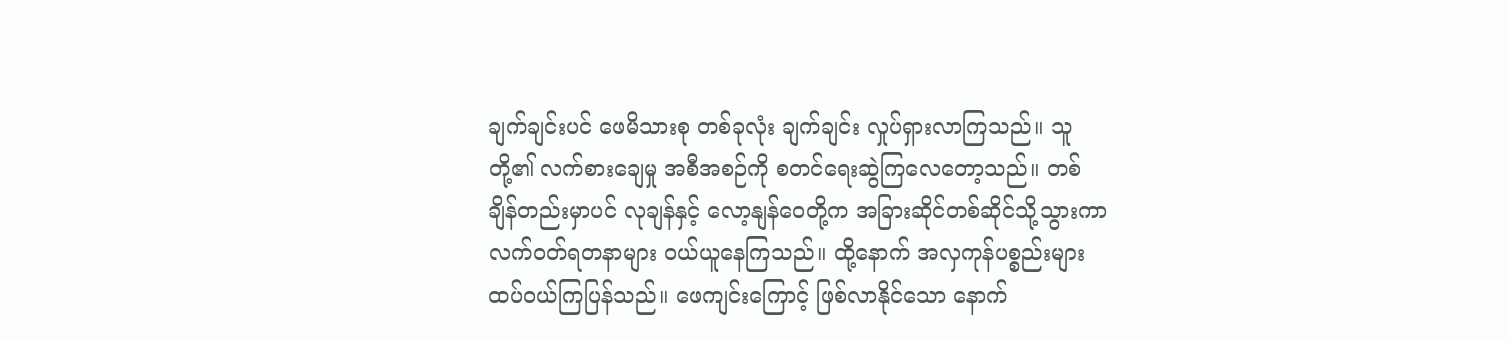ချက်ချင်းပင် ဖေမိသားစု တစ်ခုလုံး ချက်ချင်း လှုပ်ရှားလာကြသည်။ သူတို့၏ လက်စားချေမှု အစီအစဉ်ကို စတင်ရေးဆွဲကြလေတော့သည်။ တစ်ချိန်တည်းမှာပင် လုချန်နှင့် လော့နျန်ဝေတို့က အခြားဆိုင်တစ်ဆိုင်သို့သွားကာ လက်ဝတ်ရတနာများ ဝယ်ယူနေကြသည်။ ထို့နောက် အလှကုန်ပစ္စည်းများ ထပ်ဝယ်ကြပြန်သည်။ ဖေကျင်းကြောင့် ဖြစ်လာနိုင်သော နောက်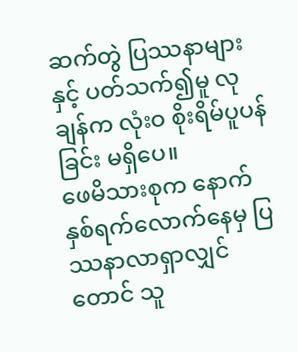ဆက်တွဲ ပြဿနာများနှင့် ပတ်သက်၍မူ လုချန်က လုံးဝ စိုးရိမ်ပူပန်ခြင်း မရှိပေ။
ဖေမိသားစုက နောက်နှစ်ရက်လောက်နေမှ ပြဿနာလာရှာလျှင်တောင် သူ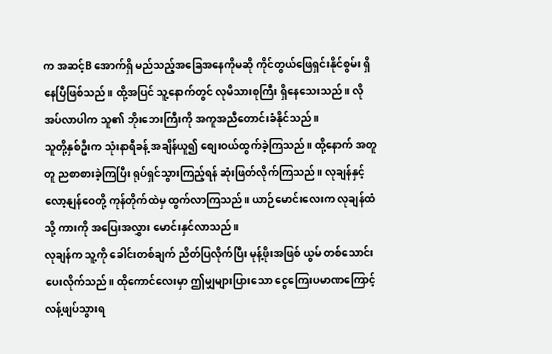က အဆင့်B အောက်ရှိ မည်သည့်အခြေအနေကိုမဆို ကိုင်တွယ်ဖြေရှင်းနိုင်စွမ်း ရှိနေပြီဖြစ်သည်။ ထို့အပြင် သူ့နောက်တွင် လုမိသားစုကြီး ရှိနေသေးသည်။ လိုအပ်လာပါက သူ၏ ဘိုးဘေးကြီးကို အကူအညီတောင်းခံနိုင်သည်။
သူတို့နှစ်ဦးက သုံးနာရီခန့် အချိန်ယူ၍ စျေးဝယ်ထွက်ခဲ့ကြသည်။ ထို့နောက် အတူတူ ညစာစားခဲ့ကြပြီး ရုပ်ရှင်သွားကြည့်ရန် ဆုံးဖြတ်လိုက်ကြသည်။ လုချန်နှင့် လော့နျန်ဝေတို့ ကုန်တိုက်ထဲမှ ထွက်လာကြသည်။ ယာဉ်မောင်းလေးက လုချန်ထံသို့ ကားကို အပြေးအလွှား မောင်းနှင်လာသည်။
လုချန်က သူ့ကို ခေါင်းတစ်ချက် ညိတ်ပြလိုက်ပြီး မုန့်ဖိုးအဖြစ် ယွမ် တစ်သောင်း ပေးလိုက်သည်။ ထိုကောင်လေးမှာ ဤမျှများပြားသော ငွေကြေးပမာဏကြောင့် လန့်ဖျပ်သွားရ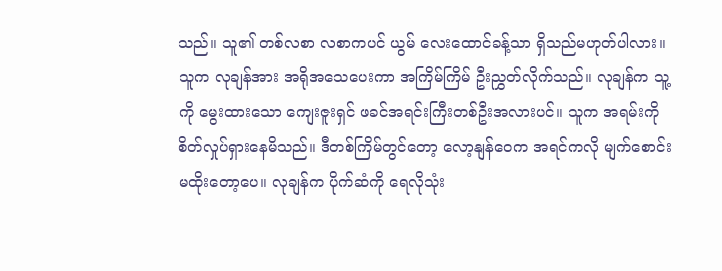သည်။ သူ၏ တစ်လစာ လစာကပင် ယွမ် လေးထောင်ခန့်သာ ရှိသည်မဟုတ်ပါလား။
သူက လုချန်အား အရိုအသေပေးကာ အကြိမ်ကြိမ် ဦးညွှတ်လိုက်သည်။ လုချန်က သူ့ကို မွေးထားသော ကျေးဇူးရှင် ဖခင်အရင်းကြီးတစ်ဦးအလားပင်။ သူက အရမ်းကို စိတ်လှုပ်ရှားနေမိသည်။ ဒီတစ်ကြိမ်တွင်တော့ လော့နျန်ဝေက အရင်ကလို မျက်စောင်းမထိုးတော့ပေ။ လုချန်က ပိုက်ဆံကို ရေလိုသုံး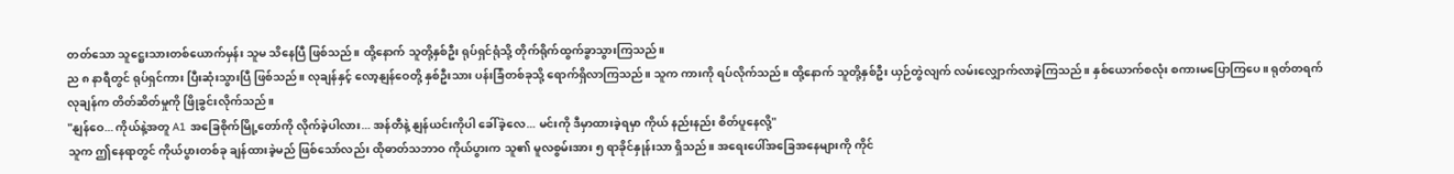တတ်သော သူဋ္ဌေးသားတစ်ယောက်မှန်း သူမ သိနေပြီ ဖြစ်သည်။ ထို့နောက် သူတို့နှစ်ဦး ရုပ်ရှင်ရုံသို့ တိုက်ရိုက်ထွက်ခွာသွားကြသည်။
ည ၈ နာရီတွင် ရုပ်ရှင်ကား ပြီးဆုံးသွားပြီ ဖြစ်သည်။ လုချန်နှင့် လော့နျန်ဝေတို့ နှစ်ဦးသား ပန်းခြံတစ်ခုသို့ ရောက်ရှိလာကြသည်။ သူက ကားကို ရပ်လိုက်သည်။ ထို့နောက် သူတို့နှစ်ဦး ယှဉ်တွဲလျက် လမ်းလျှောက်လာခဲ့ကြသည်။ နှစ်ယောက်စလုံး စကားမပြောကြပေ။ ရုတ်တရက် လုချန်က တိတ်ဆိတ်မှုကို ဖြိုခွင်းလိုက်သည်။
"နျန်ဝေ... ကိုယ်နဲ့အတူ A1 အခြေစိုက်မြို့တော်ကို လိုက်ခဲ့ပါလား... အန်တီနဲ့ နျန်ယင်းကိုပါ ခေါ်ခဲ့လေ... မင်းကို ဒီမှာထားခဲ့ရမှာ ကိုယ် နည်းနည်း စိတ်ပူနေလို့"
သူက ဤနေရာတွင် ကိုယ်ပွားတစ်ခု ချန်ထားခဲ့မည် ဖြစ်သော်လည်း ထိုဓာတ်သဘာဝ ကိုယ်ပွားက သူ၏ မူလစွမ်းအား ၅ ရာခိုင်နှုန်းသာ ရှိသည်။ အရေးပေါ်အခြေအနေများကို ကိုင်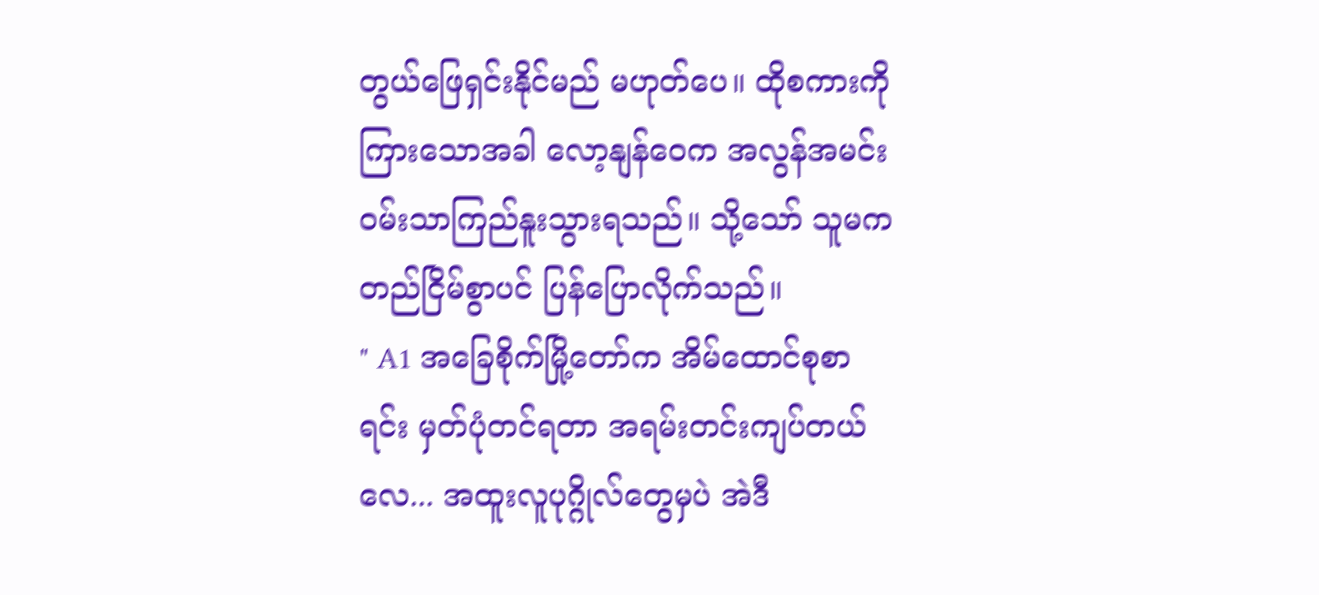တွယ်ဖြေရှင်းနိုင်မည် မဟုတ်ပေ။ ထိုစကားကို ကြားသောအခါ လော့နျန်ဝေက အလွန်အမင်း ဝမ်းသာကြည်နူးသွားရသည်။ သို့သော် သူမက တည်ငြိမ်စွာပင် ပြန်ပြောလိုက်သည်။
" A1 အခြေစိုက်မြို့တော်က အိမ်ထောင်စုစာရင်း မှတ်ပုံတင်ရတာ အရမ်းတင်းကျပ်တယ်လေ... အထူးလူပုဂ္ဂိုလ်တွေမှပဲ အဲဒီ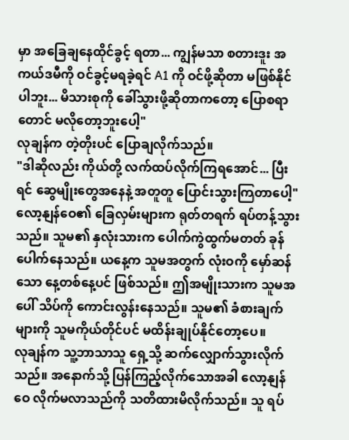မှာ အခြေချနေထိုင်ခွင့် ရတာ... ကျွန်မသာ စတားဒူး အကယ်ဒမီကို ဝင်ခွင့်မရခဲ့ရင် A1 ကို ဝင်ဖို့ဆိုတာ မဖြစ်နိုင်ပါဘူး... မိသားစုကို ခေါ်သွားဖို့ဆိုတာကတော့ ပြောစရာတောင် မလိုတော့ဘူးပေါ့"
လုချန်က တဲ့တိုးပင် ပြောချလိုက်သည်။
"ဒါဆိုလည်း ကိုယ်တို့ လက်ထပ်လိုက်ကြရအောင်... ပြီးရင် ဆွေမျိုးတွေအနေနဲ့ အတူတူ ပြောင်းသွားကြတာပေါ့"
လော့နျန်ဝေ၏ ခြေလှမ်းများက ရုတ်တရက် ရပ်တန့်သွားသည်။ သူမ၏ နှလုံးသားက ပေါက်ကွဲထွက်မတတ် ခုန်ပေါက်နေသည်။ ယနေ့က သူမအတွက် လုံးဝကို မှော်ဆန်သော နေ့တစ်နေ့ပင် ဖြစ်သည်။ ဤအမျိုးသားက သူမအပေါ် သိပ်ကို ကောင်းလွန်းနေသည်။ သူမ၏ ခံစားချက်များကို သူမကိုယ်တိုင်ပင် မထိန်းချုပ်နိုင်တော့ပေ။
လုချန်က သူ့ဘာသာသူ ရှေ့သို့ ဆက်လျှောက်သွားလိုက်သည်။ အနောက်သို့ ပြန်ကြည့်လိုက်သောအခါ လော့နျန်ဝေ လိုက်မလာသည်ကို သတိထားမိလိုက်သည်။ သူ ရပ်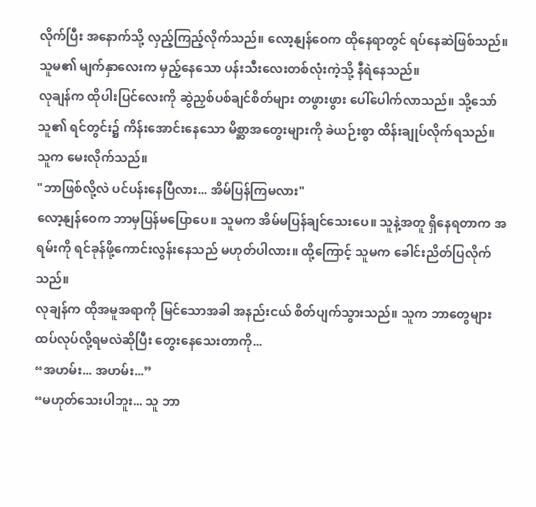လိုက်ပြီး အနောက်သို့ လှည့်ကြည့်လိုက်သည်။ လော့နျန်ဝေက ထိုနေရာတွင် ရပ်နေဆဲဖြစ်သည်။ သူမ၏ မျက်နှာလေးက မှည့်နေသော ပန်းသီးလေးတစ်လုံးကဲ့သို့ နီရဲနေသည်။
လုချန်က ထိုပါးပြင်လေးကို ဆွဲညှစ်ပစ်ချင်စိတ်များ တဖွားဖွား ပေါ်ပေါက်လာသည်။ သို့သော် သူ၏ ရင်တွင်း၌ ကိန်းအောင်းနေသော မိစ္ဆာအတွေးများကို ခဲယဉ်းစွာ ထိန်းချုပ်လိုက်ရသည်။ သူက မေးလိုက်သည်။
"ဘာဖြစ်လို့လဲ ပင်ပန်းနေပြီလား... အိမ်ပြန်ကြမလား"
လော့နျန်ဝေက ဘာမှပြန်မပြောပေ။ သူမက အိမ်မပြန်ချင်သေးပေ။ သူနဲ့အတူ ရှိနေရတာက အရမ်းကို ရင်ခုန်ဖို့ကောင်းလွန်းနေသည် မဟုတ်ပါလား။ ထို့ကြောင့် သူမက ခေါင်းညိတ်ပြလိုက်သည်။
လုချန်က ထိုအမူအရာကို မြင်သောအခါ အနည်းငယ် စိတ်ပျက်သွားသည်။ သူက ဘာတွေများ ထပ်လုပ်လို့ရမလဲဆိုပြီး တွေးနေသေးတာကို...
“အဟမ်း... အဟမ်း...”
“မဟုတ်သေးပါဘူး... သူ ဘာ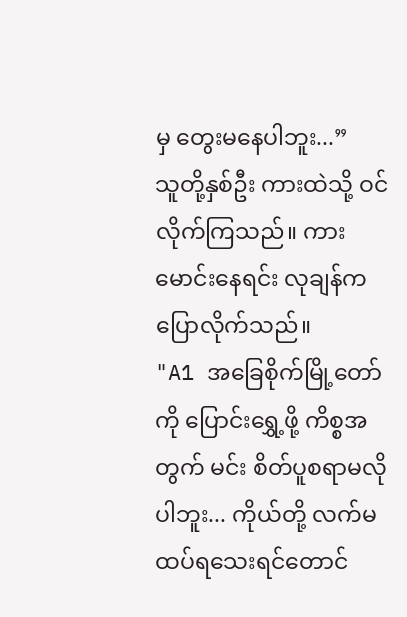မှ တွေးမနေပါဘူး...”
သူတို့နှစ်ဦး ကားထဲသို့ ဝင်လိုက်ကြသည်။ ကားမောင်းနေရင်း လုချန်က ပြောလိုက်သည်။
"A1 အခြေစိုက်မြို့တော်ကို ပြောင်းရွှေ့ဖို့ ကိစ္စအတွက် မင်း စိတ်ပူစရာမလိုပါဘူး... ကိုယ်တို့ လက်မထပ်ရသေးရင်တောင်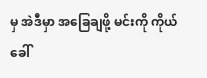မှ အဲဒီမှာ အခြေချဖို့ မင်းကို ကိုယ် ခေါ်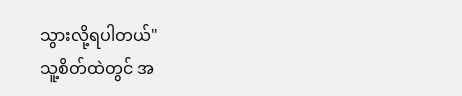သွားလို့ရပါတယ်"
သူ့စိတ်ထဲတွင် အ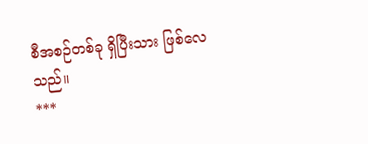စီအစဉ်တစ်ခု ရှိပြီးသား ဖြစ်လေသည်။
***